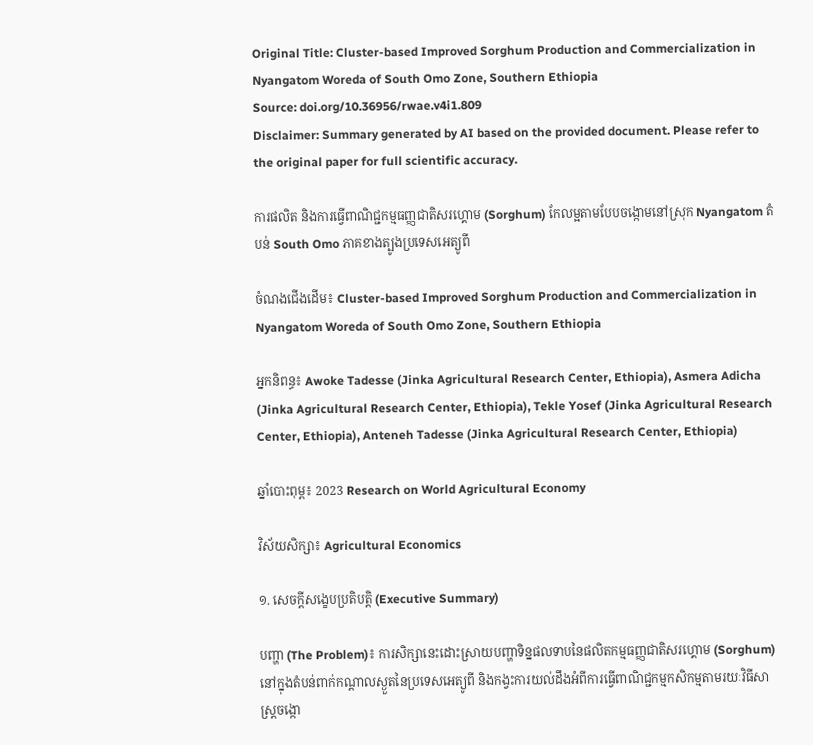Original Title: Cluster-based Improved Sorghum Production and Commercialization in Nyangatom Woreda of South Omo Zone, Southern Ethiopia
Source: doi.org/10.36956/rwae.v4i1.809
Disclaimer: Summary generated by AI based on the provided document. Please refer to the original paper for full scientific accuracy.

ការផលិត និងការធ្វើពាណិជ្ជកម្មធញ្ញជាតិសរហ្គោម (Sorghum) កែលម្អតាមបែបចង្កោមនៅស្រុក Nyangatom តំបន់ South Omo ភាគខាងត្បូងប្រទេសអេត្យូពី

ចំណងជើងដើម៖ Cluster-based Improved Sorghum Production and Commercialization in Nyangatom Woreda of South Omo Zone, Southern Ethiopia

អ្នកនិពន្ធ៖ Awoke Tadesse (Jinka Agricultural Research Center, Ethiopia), Asmera Adicha (Jinka Agricultural Research Center, Ethiopia), Tekle Yosef (Jinka Agricultural Research Center, Ethiopia), Anteneh Tadesse (Jinka Agricultural Research Center, Ethiopia)

ឆ្នាំបោះពុម្ព៖ 2023 Research on World Agricultural Economy

វិស័យសិក្សា៖ Agricultural Economics

១. សេចក្តីសង្ខេបប្រតិបត្តិ (Executive Summary)

បញ្ហា (The Problem)៖ ការសិក្សានេះដោះស្រាយបញ្ហាទិន្នផលទាបនៃផលិតកម្មធញ្ញជាតិសរហ្គោម (Sorghum) នៅក្នុងតំបន់ពាក់កណ្តាលស្ងួតនៃប្រទេសអេត្យូពី និងកង្វះការយល់ដឹងអំពីការធ្វើពាណិជ្ជកម្មកសិកម្មតាមរយៈវិធីសាស្ត្រចង្កោ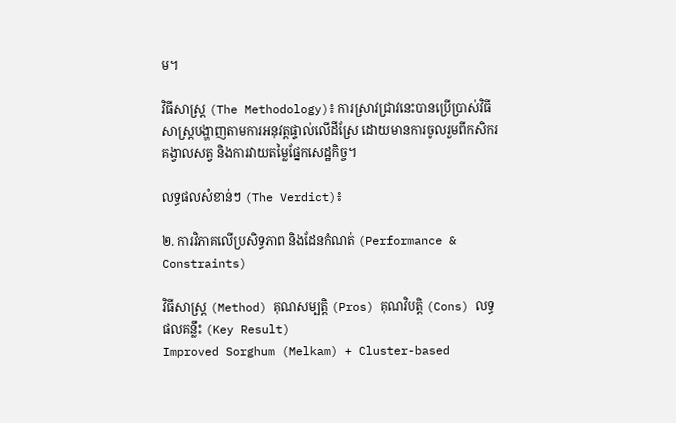ម។

វិធីសាស្ត្រ (The Methodology)៖ ការស្រាវជ្រាវនេះបានប្រើប្រាស់វិធីសាស្ត្របង្ហាញតាមការអនុវត្តផ្ទាល់លើដីស្រែ ដោយមានការចូលរួមពីកសិករគង្វាលសត្វ និងការវាយតម្លៃផ្នែកសេដ្ឋកិច្ច។

លទ្ធផលសំខាន់ៗ (The Verdict)៖

២. ការវិភាគលើប្រសិទ្ធភាព និងដែនកំណត់ (Performance & Constraints)

វិធីសាស្ត្រ (Method) គុណសម្បត្តិ (Pros) គុណវិបត្តិ (Cons) លទ្ធផលគន្លឹះ (Key Result)
Improved Sorghum (Melkam) + Cluster-based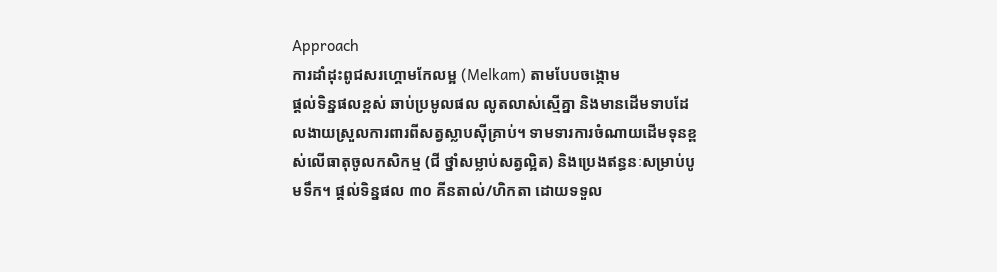Approach
ការដាំដុះពូជសរហ្គោមកែលម្អ (Melkam) តាមបែបចង្កោម
ផ្តល់ទិន្នផលខ្ពស់ ឆាប់ប្រមូលផល លូតលាស់ស្មើគ្នា និងមានដើមទាបដែលងាយស្រួលការពារពីសត្វស្លាបស៊ីគ្រាប់។ ទាមទារការចំណាយដើមទុនខ្ពស់លើធាតុចូលកសិកម្ម (ជី ថ្នាំសម្លាប់សត្វល្អិត) និងប្រេងឥន្ធនៈសម្រាប់បូមទឹក។ ផ្តល់ទិន្នផល ៣០ គីនតាល់/ហិកតា ដោយទទួល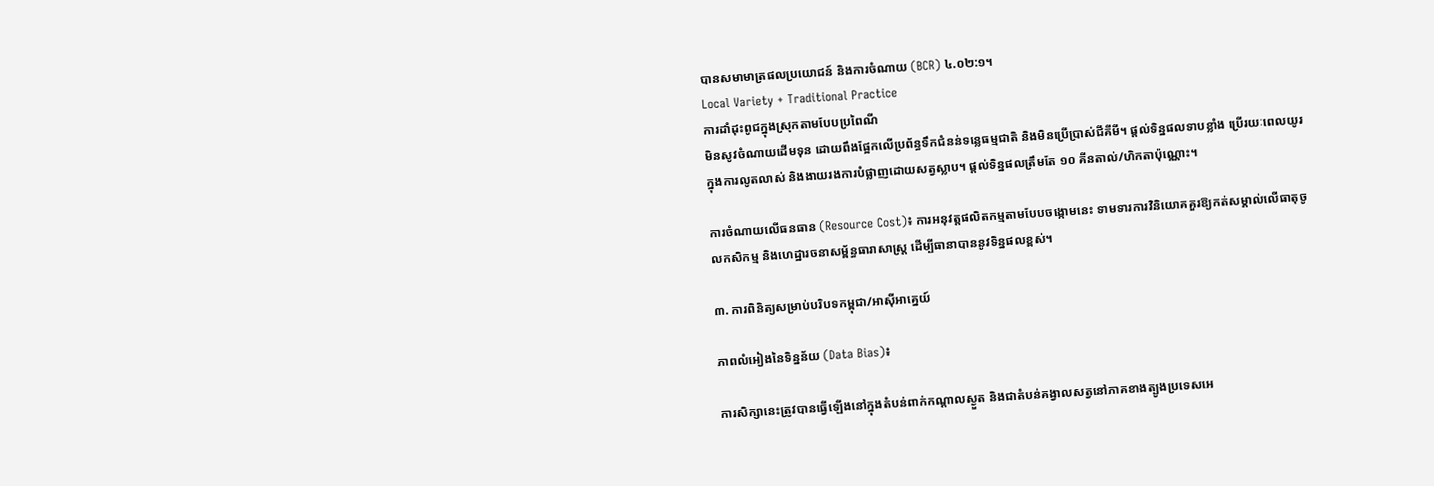បានសមាមាត្រផលប្រយោជន៍ និងការចំណាយ (BCR) ៤.០២:១។
Local Variety + Traditional Practice
ការដាំដុះពូជក្នុងស្រុកតាមបែបប្រពៃណី
មិនសូវចំណាយដើមទុន ដោយពឹងផ្អែកលើប្រព័ន្ធទឹកជំនន់ទន្លេធម្មជាតិ និងមិនប្រើប្រាស់ជីគីមី។ ផ្តល់ទិន្នផលទាបខ្លាំង ប្រើរយៈពេលយូរក្នុងការលូតលាស់ និងងាយរងការបំផ្លាញដោយសត្វស្លាប។ ផ្តល់ទិន្នផលត្រឹមតែ ១០ គីនតាល់/ហិកតាប៉ុណ្ណោះ។

ការចំណាយលើធនធាន (Resource Cost)៖ ការអនុវត្តផលិតកម្មតាមបែបចង្កោមនេះ ទាមទារការវិនិយោគគួរឱ្យកត់សម្គាល់លើធាតុចូលកសិកម្ម និងហេដ្ឋារចនាសម្ព័ន្ធធារាសាស្ត្រ ដើម្បីធានាបាននូវទិន្នផលខ្ពស់។

៣. ការពិនិត្យសម្រាប់បរិបទកម្ពុជា/អាស៊ីអាគ្នេយ៍

ភាពលំអៀងនៃទិន្នន័យ (Data Bias)៖

ការសិក្សានេះត្រូវបានធ្វើឡើងនៅក្នុងតំបន់ពាក់កណ្តាលស្ងួត និងជាតំបន់គង្វាលសត្វនៅភាគខាងត្បូងប្រទេសអេ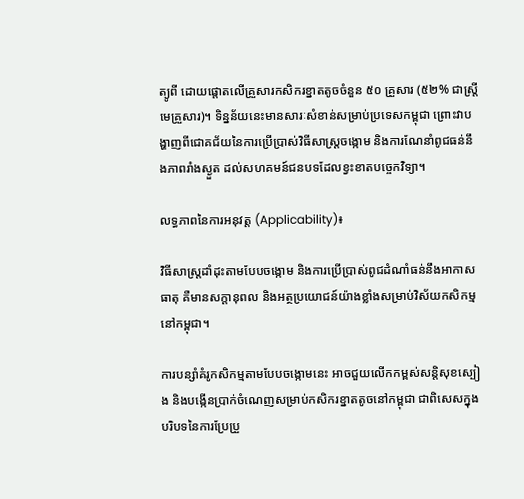ត្យូពី ដោយផ្តោតលើគ្រួសារកសិករខ្នាតតូចចំនួន ៥០ គ្រួសារ (៥២% ជាស្ត្រីមេគ្រួសារ)។ ទិន្នន័យនេះមានសារៈសំខាន់សម្រាប់ប្រទេសកម្ពុជា ព្រោះវាបង្ហាញពីជោគជ័យនៃការប្រើប្រាស់វិធីសាស្ត្រចង្កោម និងការណែនាំពូជធន់នឹងភាពរាំងស្ងួត ដល់សហគមន៍ជនបទដែលខ្វះខាតបច្ចេកវិទ្យា។

លទ្ធភាពនៃការអនុវត្ត (Applicability)៖

វិធីសាស្ត្រដាំដុះតាមបែបចង្កោម និងការប្រើប្រាស់ពូជដំណាំធន់នឹងអាកាសធាតុ គឺមានសក្តានុពល និងអត្ថប្រយោជន៍យ៉ាងខ្លាំងសម្រាប់វិស័យកសិកម្មនៅកម្ពុជា។

ការបន្សាំគំរូកសិកម្មតាមបែបចង្កោមនេះ អាចជួយលើកកម្ពស់សន្តិសុខស្បៀង និងបង្កើនប្រាក់ចំណេញសម្រាប់កសិករខ្នាតតូចនៅកម្ពុជា ជាពិសេសក្នុងបរិបទនៃការប្រែប្រួ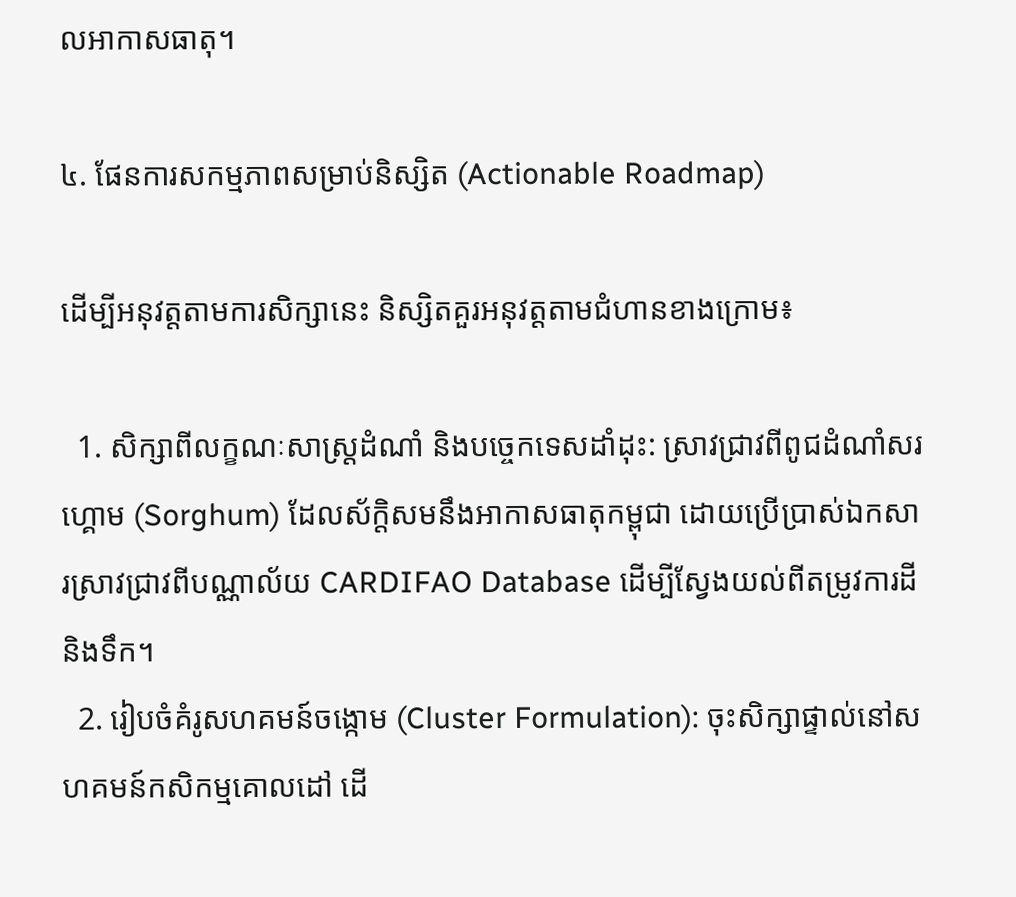លអាកាសធាតុ។

៤. ផែនការសកម្មភាពសម្រាប់និស្សិត (Actionable Roadmap)

ដើម្បីអនុវត្តតាមការសិក្សានេះ និស្សិតគួរអនុវត្តតាមជំហានខាងក្រោម៖

  1. សិក្សាពីលក្ខណៈសាស្ត្រដំណាំ និងបច្ចេកទេសដាំដុះ: ស្រាវជ្រាវពីពូជដំណាំសរហ្គោម (Sorghum) ដែលស័ក្តិសមនឹងអាកាសធាតុកម្ពុជា ដោយប្រើប្រាស់ឯកសារស្រាវជ្រាវពីបណ្ណាល័យ CARDIFAO Database ដើម្បីស្វែងយល់ពីតម្រូវការដី និងទឹក។
  2. រៀបចំគំរូសហគមន៍ចង្កោម (Cluster Formulation): ចុះសិក្សាផ្ទាល់នៅសហគមន៍កសិកម្មគោលដៅ ដើ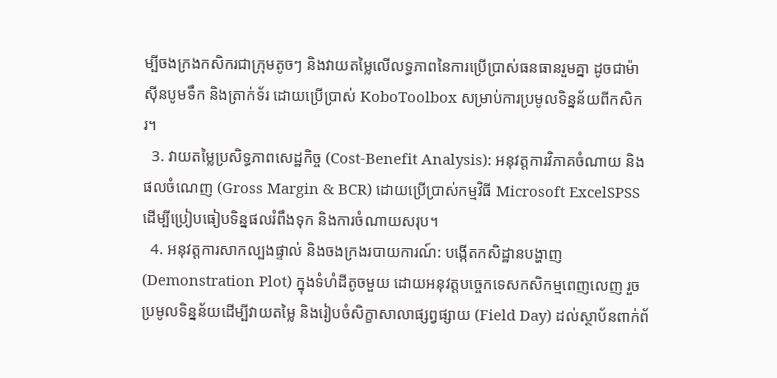ម្បីចងក្រងកសិករជាក្រុមតូចៗ និងវាយតម្លៃលើលទ្ធភាពនៃការប្រើប្រាស់ធនធានរួមគ្នា ដូចជាម៉ាស៊ីនបូមទឹក និងត្រាក់ទ័រ ដោយប្រើប្រាស់ KoboToolbox សម្រាប់ការប្រមូលទិន្នន័យពីកសិករ។
  3. វាយតម្លៃប្រសិទ្ធភាពសេដ្ឋកិច្ច (Cost-Benefit Analysis): អនុវត្តការវិភាគចំណាយ និងផលចំណេញ (Gross Margin & BCR) ដោយប្រើប្រាស់កម្មវិធី Microsoft ExcelSPSS ដើម្បីប្រៀបធៀបទិន្នផលរំពឹងទុក និងការចំណាយសរុប។
  4. អនុវត្តការសាកល្បងផ្ទាល់ និងចងក្រងរបាយការណ៍: បង្កើតកសិដ្ឋានបង្ហាញ (Demonstration Plot) ក្នុងទំហំដីតូចមួយ ដោយអនុវត្តបច្ចេកទេសកសិកម្មពេញលេញ រួចប្រមូលទិន្នន័យដើម្បីវាយតម្លៃ និងរៀបចំសិក្ខាសាលាផ្សព្វផ្សាយ (Field Day) ដល់ស្ថាប័នពាក់ព័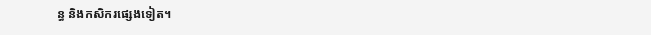ន្ធ និងកសិករផ្សេងទៀត។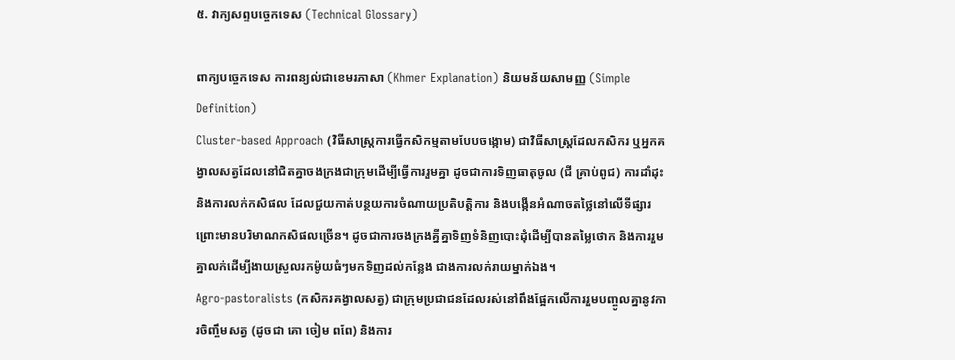៥. វាក្យសព្ទបច្ចេកទេស (Technical Glossary)

ពាក្យបច្ចេកទេស ការពន្យល់ជាខេមរភាសា (Khmer Explanation) និយមន័យសាមញ្ញ (Simple Definition)
Cluster-based Approach (វិធីសាស្ត្រការធ្វើកសិកម្មតាមបែបចង្កោម) ជាវិធីសាស្ត្រដែលកសិករ ឬអ្នកគង្វាលសត្វដែលនៅជិតគ្នាចងក្រងជាក្រុមដើម្បីធ្វើការរួមគ្នា ដូចជាការទិញធាតុចូល (ជី គ្រាប់ពូជ) ការដាំដុះ និងការលក់កសិផល ដែលជួយកាត់បន្ថយការចំណាយប្រតិបត្តិការ និងបង្កើនអំណាចតថ្លៃនៅលើទីផ្សារព្រោះមានបរិមាណកសិផលច្រើន។ ដូចជាការចងក្រងគ្នីគ្នាទិញទំនិញបោះដុំដើម្បីបានតម្លៃថោក និងការរួមគ្នាលក់ដើម្បីងាយស្រួលរកម៉ូយធំៗមកទិញដល់កន្លែង ជាងការលក់រាយម្នាក់ឯង។
Agro-pastoralists (កសិករគង្វាលសត្វ) ជាក្រុមប្រជាជនដែលរស់នៅពឹងផ្អែកលើការរួមបញ្ចូលគ្នានូវការចិញ្ចឹមសត្វ (ដូចជា គោ ចៀម ពពែ) និងការ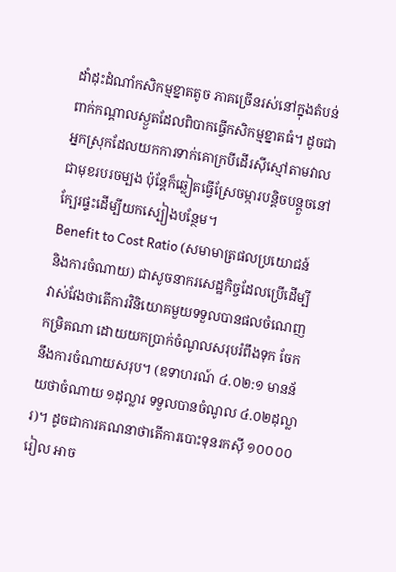ដាំដុះដំណាំកសិកម្មខ្នាតតូច ភាគច្រើនរស់នៅក្នុងតំបន់ពាក់កណ្តាលស្ងួតដែលពិបាកធ្វើកសិកម្មខ្នាតធំ។ ដូចជាអ្នកស្រុកដែលយកការទាក់គោក្របីដើរស៊ីស្មៅតាមវាលជាមុខរបរចម្បង ប៉ុន្តែក៏ឆ្លៀតធ្វើស្រែចម្ការបន្តិចបន្តួចនៅក្បែរផ្ទះដើម្បីយកស្បៀងបន្ថែម។
Benefit to Cost Ratio (សមាមាត្រផលប្រយោជន៍ និងការចំណាយ) ជាសូចនាករសេដ្ឋកិច្ចដែលប្រើដើម្បីវាស់វែងថាតើការវិនិយោគមួយទទួលបានផលចំណេញកម្រិតណា ដោយយកប្រាក់ចំណូលសរុបរំពឹងទុក ចែកនឹងការចំណាយសរុប។ (ឧទាហរណ៍ ៤.០២:១ មានន័យថាចំណាយ ១ដុល្លារ ទទួលបានចំណូល ៤.០២ដុល្លារ)។ ដូចជាការគណនាថាតើការបោះទុនរកស៊ី ១០០០០រៀល អាច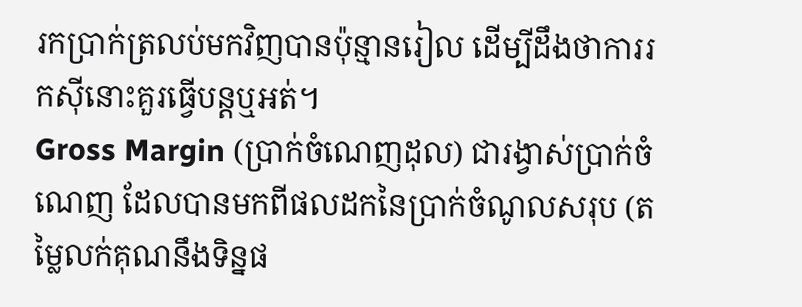រកប្រាក់ត្រលប់មកវិញបានប៉ុន្មានរៀល ដើម្បីដឹងថាការរកស៊ីនោះគួរធ្វើបន្តឬអត់។
Gross Margin (ប្រាក់ចំណេញដុល) ជារង្វាស់ប្រាក់ចំណេញ ដែលបានមកពីផលដកនៃប្រាក់ចំណូលសរុប (តម្លៃលក់គុណនឹងទិន្នផ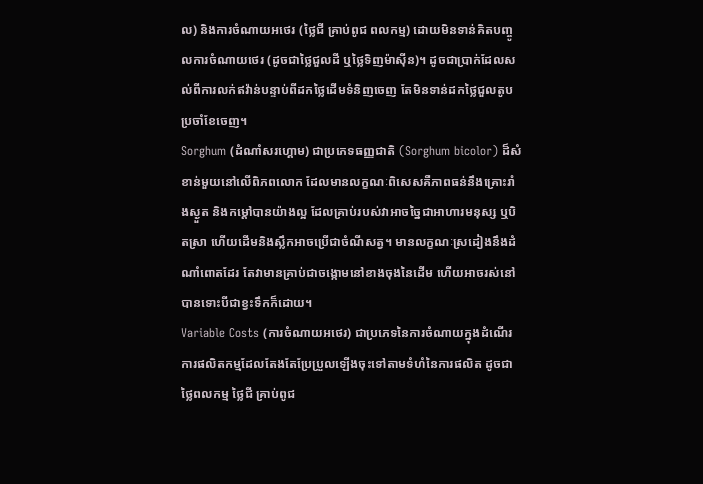ល) និងការចំណាយអថេរ (ថ្លៃជី គ្រាប់ពូជ ពលកម្ម) ដោយមិនទាន់គិតបញ្ចូលការចំណាយថេរ (ដូចជាថ្លៃជួលដី ឬថ្លៃទិញម៉ាស៊ីន)។ ដូចជាប្រាក់ដែលសល់ពីការលក់ឥវ៉ាន់បន្ទាប់ពីដកថ្លៃដើមទំនិញចេញ តែមិនទាន់ដកថ្លៃជួលតូបប្រចាំខែចេញ។
Sorghum (ដំណាំសរហ្គោម) ជាប្រភេទធញ្ញជាតិ (Sorghum bicolor) ដ៏សំខាន់មួយនៅលើពិភពលោក ដែលមានលក្ខណៈពិសេសគឺភាពធន់នឹងគ្រោះរាំងស្ងួត និងកម្ដៅបានយ៉ាងល្អ ដែលគ្រាប់របស់វាអាចច្នៃជាអាហារមនុស្ស ឬបិតស្រា ហើយដើមនិងស្លឹកអាចប្រើជាចំណីសត្វ។ មានលក្ខណៈស្រដៀងនឹងដំណាំពោតដែរ តែវាមានគ្រាប់ជាចង្កោមនៅខាងចុងនៃដើម ហើយអាចរស់នៅបានទោះបីជាខ្វះទឹកក៏ដោយ។
Variable Costs (ការចំណាយអថេរ) ជាប្រភេទនៃការចំណាយក្នុងដំណើរការផលិតកម្មដែលតែងតែប្រែប្រួលឡើងចុះទៅតាមទំហំនៃការផលិត ដូចជាថ្លៃពលកម្ម ថ្លៃជី គ្រាប់ពូជ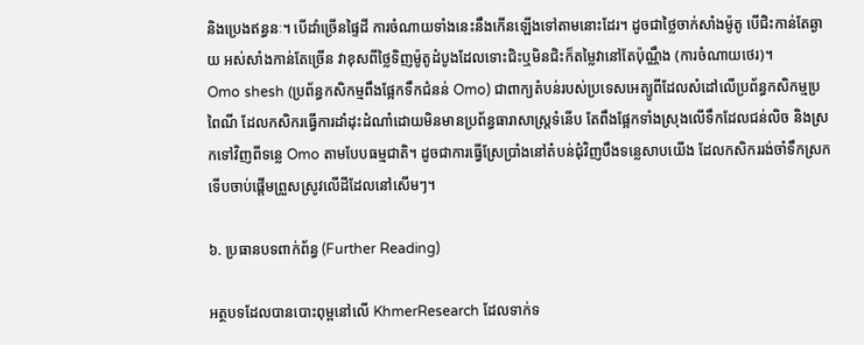និងប្រេងឥន្ធនៈ។ បើដាំច្រើនផ្ទៃដី ការចំណាយទាំងនេះនឹងកើនឡើងទៅតាមនោះដែរ។ ដូចជាថ្លៃចាក់សាំងម៉ូតូ បើជិះកាន់តែឆ្ងាយ អស់សាំងកាន់តែច្រើន វាខុសពីថ្លៃទិញម៉ូតូដំបូងដែលទោះជិះឬមិនជិះក៏តម្លៃវានៅតែប៉ុណ្ណឹង (ការចំណាយថេរ)។
Omo shesh (ប្រព័ន្ធកសិកម្មពឹងផ្អែកទឹកជំនន់ Omo) ជាពាក្យតំបន់របស់ប្រទេសអេត្យូពីដែលសំដៅលើប្រព័ន្ធកសិកម្មប្រពៃណី ដែលកសិករធ្វើការដាំដុះដំណាំដោយមិនមានប្រព័ន្ធធារាសាស្ត្រទំនើប តែពឹងផ្អែកទាំងស្រុងលើទឹកដែលជន់លិច និងស្រកទៅវិញពីទន្លេ Omo តាមបែបធម្មជាតិ។ ដូចជាការធ្វើស្រែប្រាំងនៅតំបន់ជុំវិញបឹងទន្លេសាបយើង ដែលកសិកររង់ចាំទឹកស្រកទើបចាប់ផ្តើមព្រួសស្រូវលើដីដែលនៅសើមៗ។

៦. ប្រធានបទពាក់ព័ន្ធ (Further Reading)

អត្ថបទដែលបានបោះពុម្ពនៅលើ KhmerResearch ដែលទាក់ទ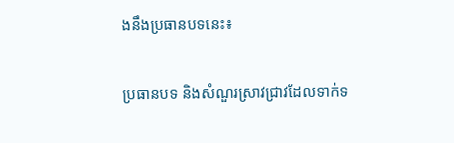ងនឹងប្រធានបទនេះ៖

ប្រធានបទ និងសំណួរស្រាវជ្រាវដែលទាក់ទ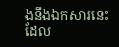ងនឹងឯកសារនេះ ដែល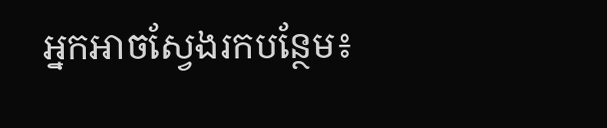អ្នកអាចស្វែងរកបន្ថែម៖